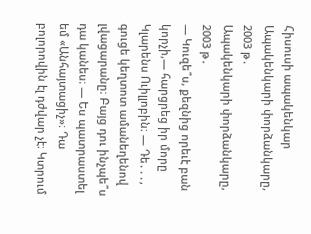Հիսուսի ապակենկար
Ապակենկարի փորձանկարը, 2003 թ․
Ապակենկարի փորձանկարը, 2003 թ․
— Կուզե՞ս, քեզնից որեւէ բան կորչի,— հարցրեց իր մորը Կլարենս Ուիլլոբին։ — Դե․․․, գուցե կեղտոտ ամանեղենով լվացարանը։ Բայց դու ինչպե՞ս դա կանես։ — Ես պատրաստել եմ «Անհայտացիչ»։ Դա բոլորովին էլ դժվար չէ։ Կտրում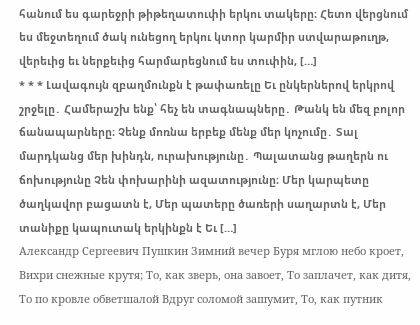հանում ես գարեջրի թիթեղատուփի երկու տակերը։ Հետո վերցնում ես մեջտեղում ծակ ունեցող երկու կտոր կարմիր ստվարաթուղթ, վերեւից եւ ներքեւից հարմարեցնում ես տուփին, […]
* * * Լավագույն զբաղմունքն է թափառելը Եւ ընկերներով երկրով շրջելը․ Համերաշխ ենք՝ հեչ են տագնապները․ Թանկ են մեզ բոլոր ճանապարները։ Չենք մոռնա երբեք մենք մեր կոչումը․ Տալ մարդկանց մեր խինդն, ուրախությունը․ Պալատանց թաղերն ու ճոխությունը Չեն փոխարինի ազատությունը։ Մեր կարպետը ծաղկավոր բացատն է, Մեր պատերը ծառերի սաղարտն է, Մեր տանիքը կապուտակ երկինքն է Եւ […]
Александр Сергеевич Пушкин Зимний вечер Буря мглою небо кроет, Вихри снежные крутя; То, как зверь, она завоет, То заплачет, как дитя, То по кровле обветшалой Вдруг соломой зашумит, То, как путник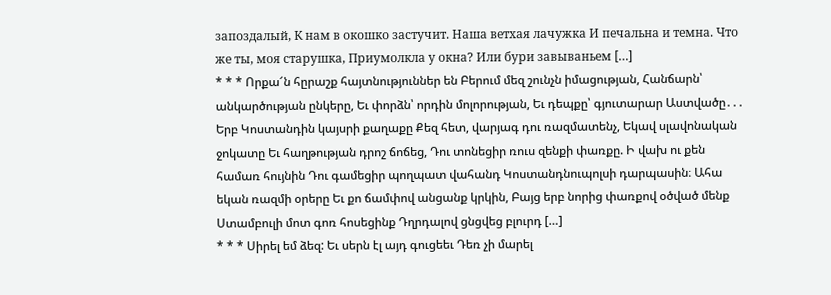запоздалый, К нам в окошко застучит. Наша ветхая лачужка И печальна и темна. Что же ты, моя старушка, Приумолкла у окна? Или бури завываньем […]
* * * Որքա՜ն հըրաշք հայտնություններ են Բերում մեզ շունչն իմացության, Հանճարն՝ անկարծության ընկերը, Եւ փորձն՝ որդին մոլորության, Եւ դեպքը՝ գյուտարար Աստվածը․․․
Երբ Կոստանդին կայսրի քաղաքը Քեզ հետ, վարյագ դու ռազմատենչ, Եկավ սլավոնական ջոկատը Եւ հաղթության դրոշ ճոճեց, Դու տոնեցիր ռուս զենքի փառքը. Ի վախ ու քեն համառ հույնին Դու գամեցիր պողպատ վահանդ Կոստանդնուպոլսի դարպասին։ Ահա եկան ռազմի օրերը Եւ քո ճամփով անցանք կրկին, Բայց երբ նորից փառքով օծված մենք Ստամբուլի մոտ գոռ հոսեցինք Դղրդալով ցնցվեց բլուրդ […]
* * * Սիրել եմ ձեզ: Եւ սերն էլ այդ գուցեեւ Դեռ չի մարել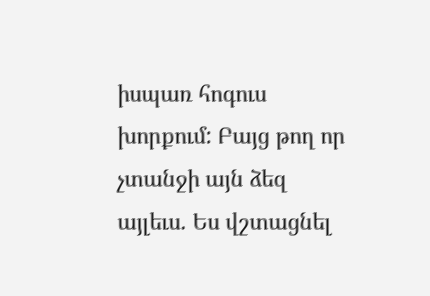իսպառ հոգուս խորքում: Բայց թող որ չտանջի այն ձեզ այլեւս. Ես վշտացնել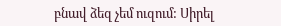բնավ ձեզ չեմ ուզում: Սիրել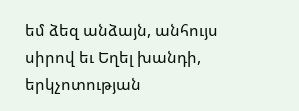եմ ձեզ անձայն, անհույս սիրով եւ Եղել խանդի, երկչոտության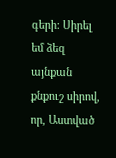գերի: Սիրել եմ ձեզ այնքան քնքուշ սիրով, որ, Աստված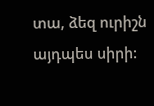տա, ձեզ ուրիշն այդպես սիրի: